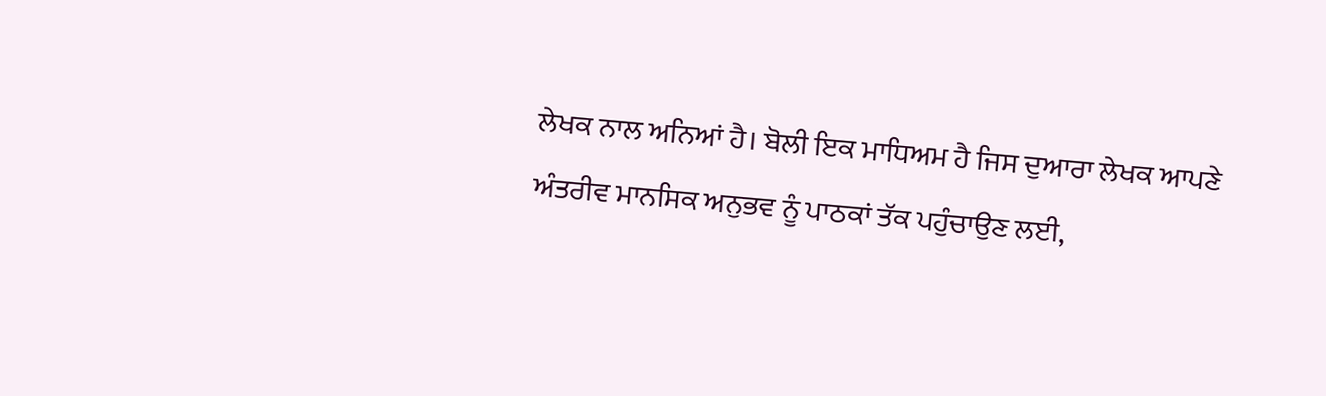ਲੇਖਕ ਨਾਲ ਅਨਿਆਂ ਹੈ। ਬੋਲੀ ਇਕ ਮਾਧਿਅਮ ਹੈ ਜਿਸ ਦੁਆਰਾ ਲੇਖਕ ਆਪਣੇ ਅੰਤਰੀਵ ਮਾਨਸਿਕ ਅਨੁਭਵ ਨੂੰ ਪਾਠਕਾਂ ਤੱਕ ਪਹੁੰਚਾਉਣ ਲਈ,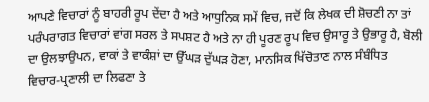ਆਪਣੇ ਵਿਚਾਰਾਂ ਨੂੰ ਬਾਹਰੀ ਰੂਪ ਦੇਂਦਾ ਹੈ ਅਤੇ ਆਧੁਨਿਕ ਸਮੇਂ ਵਿਚ, ਜਦੋਂ ਕਿ ਲੇਖਕ ਦੀ ਸ਼ੋਚਣੀ ਨਾ ਤਾਂ ਪਰੰਪਰਾਗਤ ਵਿਚਾਰਾਂ ਵਾਂਗ ਸਰਲ ਤੇ ਸਪਸ਼ਟ ਹੈ ਅਤੇ ਨਾ ਹੀ ਪੂਰਣ ਰੂਪ ਵਿਚ ਉਸਾਰੂ ਤੇ ਉਭਾਰੂ ਹੈ, ਬੋਲੀ ਦਾ ਉਲਝਾਉਪਨ, ਵਾਕਾਂ ਤੇ ਵਾਕੰਸ਼ਾਂ ਦਾ ਉੱਘੜ ਦੁੱਘੜ ਹੋਣਾ, ਮਾਨਸਿਕ ਖਿੱਚੋਤਾਣ ਨਾਲ ਸੰਬੰਧਿਤ ਵਿਚਾਰ-ਪ੍ਰਣਾਲੀ ਦਾ ਲਿਫਣਾ ਤੇ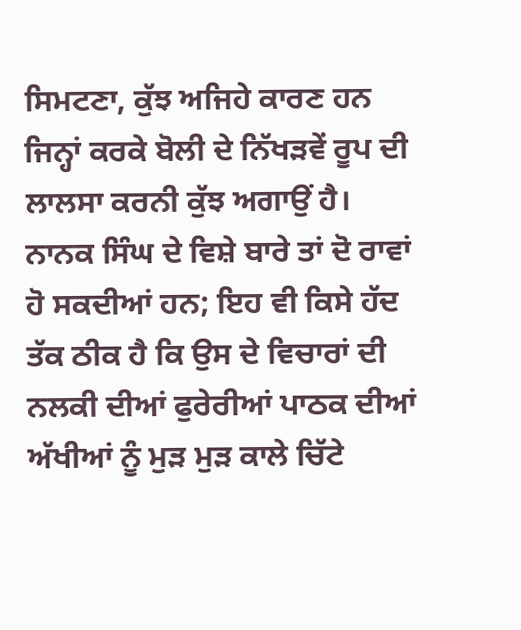ਸਿਮਟਣਾ, ਕੁੱਝ ਅਜਿਹੇ ਕਾਰਣ ਹਨ ਜਿਨ੍ਹਾਂ ਕਰਕੇ ਬੋਲੀ ਦੇ ਨਿੱਖੜਵੇਂ ਰੂਪ ਦੀ ਲਾਲਸਾ ਕਰਨੀ ਕੁੱਝ ਅਗਾਉਂ ਹੈ। ਨਾਨਕ ਸਿੰਘ ਦੇ ਵਿਸ਼ੇ ਬਾਰੇ ਤਾਂ ਦੋ ਰਾਵਾਂ ਹੋ ਸਕਦੀਆਂ ਹਨ; ਇਹ ਵੀ ਕਿਸੇ ਹੱਦ ਤੱਕ ਠੀਕ ਹੈ ਕਿ ਉਸ ਦੇ ਵਿਚਾਰਾਂ ਦੀ ਨਲਕੀ ਦੀਆਂ ਫੁਰੇਰੀਆਂ ਪਾਠਕ ਦੀਆਂ ਅੱਖੀਆਂ ਨੂੰ ਮੁੜ ਮੁੜ ਕਾਲੇ ਚਿੱਟੇ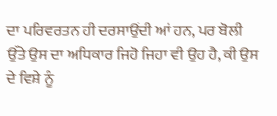ਦਾ ਪਰਿਵਰਤਨ ਹੀ ਦਰਸਾਉਂਦੀ ਆਂ ਹਨ, ਪਰ ਬੋਲੀ ਉੱਤੇ ਉਸ ਦਾ ਅਧਿਕਾਰ ਜਿਹੋ ਜਿਹਾ ਵੀ ਉਹ ਹੈ, ਕੀ ਉਸ ਦੇ ਵਿਸ਼ੇ ਨੂੰ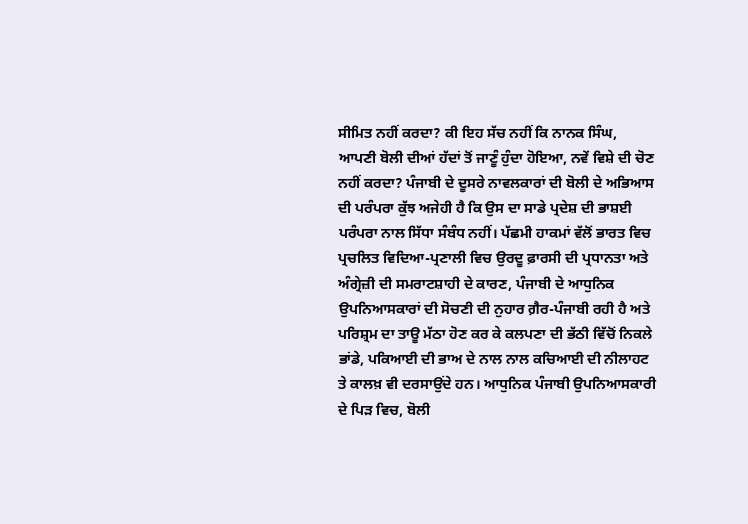ਸੀਮਿਤ ਨਹੀਂ ਕਰਦਾ? ਕੀ ਇਹ ਸੱਚ ਨਹੀਂ ਕਿ ਨਾਨਕ ਸਿੰਘ, ਆਪਣੀ ਬੋਲੀ ਦੀਆਂ ਹੱਦਾਂ ਤੋਂ ਜਾਣੂੰ ਹੁੰਦਾ ਹੋਇਆ, ਨਵੇਂ ਵਿਸ਼ੇ ਦੀ ਚੋਣ ਨਹੀਂ ਕਰਦਾ? ਪੰਜਾਬੀ ਦੇ ਦੂਸਰੇ ਨਾਵਲਕਾਰਾਂ ਦੀ ਬੋਲੀ ਦੇ ਅਭਿਆਸ ਦੀ ਪਰੰਪਰਾ ਕੁੱਝ ਅਜੇਹੀ ਹੈ ਕਿ ਉਸ ਦਾ ਸਾਡੇ ਪ੍ਰਦੇਸ਼ ਦੀ ਭਾਸ਼ਈ ਪਰੰਪਰਾ ਨਾਲ ਸਿੱਧਾ ਸੰਬੰਧ ਨਹੀਂ। ਪੱਛਮੀ ਹਾਕਮਾਂ ਵੱਲੋਂ ਭਾਰਤ ਵਿਚ ਪ੍ਰਚਲਿਤ ਵਿਦਿਆ-ਪ੍ਰਣਾਲੀ ਵਿਚ ਉਰਦੂ ਫ਼ਾਰਸੀ ਦੀ ਪ੍ਰਧਾਨਤਾ ਅਤੇ ਅੰਗ੍ਰੇਜ਼ੀ ਦੀ ਸਮਰਾਟਸ਼ਾਹੀ ਦੇ ਕਾਰਣ, ਪੰਜਾਬੀ ਦੇ ਆਧੁਨਿਕ ਉਪਨਿਆਸਕਾਰਾਂ ਦੀ ਸੋਚਣੀ ਦੀ ਨੁਹਾਰ ਗ਼ੈਰ-ਪੰਜਾਬੀ ਰਹੀ ਹੈ ਅਤੇ ਪਰਿਸ਼੍ਰਮ ਦਾ ਤਾਊ ਮੱਠਾ ਹੋਣ ਕਰ ਕੇ ਕਲਪਣਾ ਦੀ ਭੱਠੀ ਵਿੱਚੋਂ ਨਿਕਲੇ ਭਾਂਡੇ, ਪਕਿਆਈ ਦੀ ਭਾਅ ਦੇ ਨਾਲ ਨਾਲ ਕਚਿਆਈ ਦੀ ਨੀਲਾਹਟ ਤੇ ਕਾਲਖ਼ ਵੀ ਦਰਸਾਉਂਦੇ ਹਨ। ਆਧੁਨਿਕ ਪੰਜਾਬੀ ਉਪਨਿਆਸਕਾਰੀ ਦੇ ਪਿੜ ਵਿਚ, ਬੋਲੀ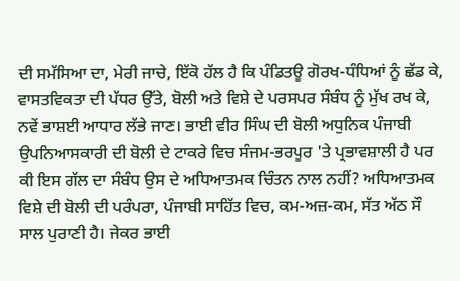ਦੀ ਸਮੱਸਿਆ ਦਾ, ਮੇਰੀ ਜਾਚੇ, ਇੱਕੋ ਹੱਲ ਹੈ ਕਿ ਪੰਡਿਤਊ ਗੋਰਖ-ਧੰਧਿਆਂ ਨੂੰ ਛੱਡ ਕੇ, ਵਾਸਤਵਿਕਤਾ ਦੀ ਪੱਧਰ ਉੱਤੇ, ਬੋਲੀ ਅਤੇ ਵਿਸ਼ੇ ਦੇ ਪਰਸਪਰ ਸੰਬੰਧ ਨੂੰ ਮੁੱਖ ਰਖ ਕੇ, ਨਵੇਂ ਭਾਸ਼ਈ ਆਧਾਰ ਲੱਭੇ ਜਾਣ। ਭਾਈ ਵੀਰ ਸਿੰਘ ਦੀ ਬੋਲੀ ਅਧੁਨਿਕ ਪੰਜਾਬੀ ਉਪਨਿਆਸਕਾਰੀ ਦੀ ਬੋਲੀ ਦੇ ਟਾਕਰੇ ਵਿਚ ਸੰਜਮ-ਭਰਪੂਰ 'ਤੇ ਪ੍ਰਭਾਵਸ਼ਾਲੀ ਹੈ ਪਰ ਕੀ ਇਸ ਗੱਲ ਦਾ ਸੰਬੰਧ ਉਸ ਦੇ ਅਧਿਆਤਮਕ ਚਿੰਤਨ ਨਾਲ ਨਹੀਂ? ਅਧਿਆਤਮਕ ਵਿਸ਼ੇ ਦੀ ਬੋਲੀ ਦੀ ਪਰੰਪਰਾ, ਪੰਜਾਬੀ ਸਾਹਿੱਤ ਵਿਚ, ਕਮ-ਅਜ਼-ਕਮ, ਸੱਤ ਅੱਠ ਸੌ ਸਾਲ ਪੁਰਾਣੀ ਹੈ। ਜੇਕਰ ਭਾਈ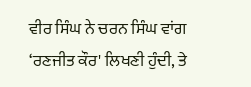ਵੀਰ ਸਿੰਘ ਨੇ ਚਰਨ ਸਿੰਘ ਵਾਂਗ ‘ਰਣਜੀਤ ਕੌਰ' ਲਿਖਣੀ ਹੁੰਦੀ, ਤੇ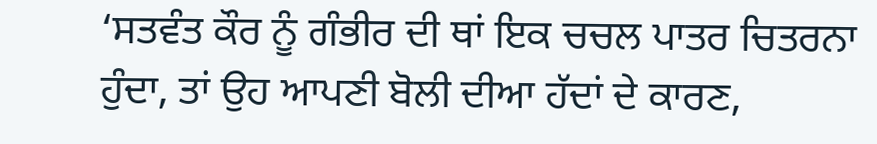‘ਸਤਵੰਤ ਕੌਰ ਨੂੰ ਗੰਭੀਰ ਦੀ ਥਾਂ ਇਕ ਚਚਲ ਪਾਤਰ ਚਿਤਰਨਾ ਹੁੰਦਾ, ਤਾਂ ਉਹ ਆਪਣੀ ਬੋਲੀ ਦੀਆ ਹੱਦਾਂ ਦੇ ਕਾਰਣ,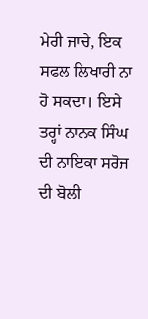ਮੇਰੀ ਜਾਚੇ, ਇਕ ਸਫਲ ਲਿਖਾਰੀ ਨਾ ਹੋ ਸਕਦਾ। ਇਸੇ ਤਰ੍ਹਾਂ ਨਾਨਕ ਸਿੰਘ ਦੀ ਨਾਇਕਾ ਸਰੋਜ ਦੀ ਬੋਲੀ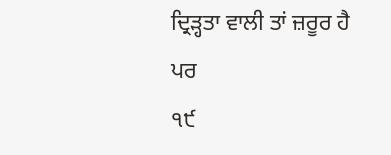ਦ੍ਰਿੜ੍ਹਤਾ ਵਾਲੀ ਤਾਂ ਜ਼ਰੂਰ ਹੈ ਪਰ
੧੯